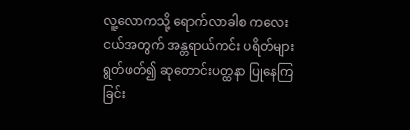လူ့လောကသို့ ရောက်လာခါစ ကလေးငယ်အတွက် အန္တရာယ်ကင်း ပရိတ်များ ရွတ်ဖတ်၍ ဆုတောင်းပတ္ထနာ ပြုနေကြခြင်း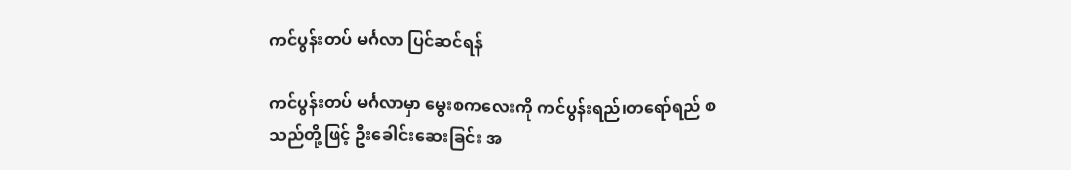ကင်ပွန်းတပ် မင်္ဂလာ ပြင်ဆင်ရန်

ကင်ပွန်းတပ် မင်္ဂလာမှာ မွေးစကလေးကို ကင်ပွန်းရည်၊တရော်ရည် စသည်တို့ဖြင့် ဦးခေါင်းဆေးခြင်း အ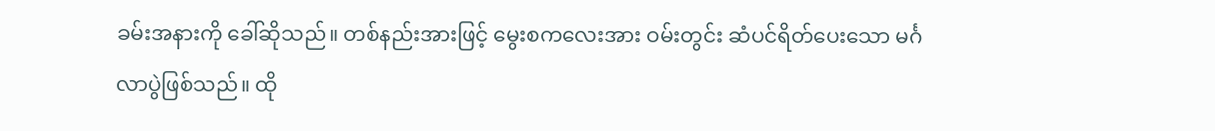ခမ်းအနားကို ခေါ်ဆိုသည်။ တစ်နည်းအားဖြင့် မွေးစကလေးအား ဝမ်းတွင်း ဆံပင်ရိတ်ပေးသော မင်္ဂလာပွဲဖြစ်သည်။ ထို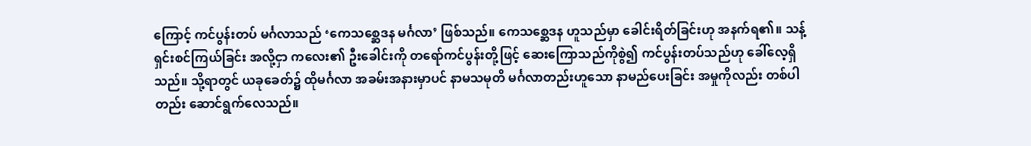ကြောင့် ကင်ပွန်းတပ် မင်္ဂလာသည် ‘ကေသစ္ဆေဒန မင်္ဂလာ’ ဖြစ်သည်။ ကေသစ္ဆေဒန ဟူသည်မှာ ခေါင်းရိတ်ခြင်းဟု အနက်ရ၏။ သန့်ရှင်းစင်ကြယ်ခြင်း အလို့ငှာ ကလေး၏ ဦးခေါင်းကို တရော်ကင်ပွန်းတို့ဖြင့် ဆေးကြောသည်ကိုစွဲ၍ ကင်ပွန်းတပ်သည်ဟု ခေါ်လေ့ရှိသည်။ သို့ရာတွင် ယခုခေတ်၌ ထိုမင်္ဂလာ အခမ်းအနားမှာပင် နာမသမုတိ မင်္ဂလာတည်းဟူသော နာမည်ပေးခြင်း အမှုကိုလည်း တစ်ပါတည်း ဆောင်ရွက်လေသည်။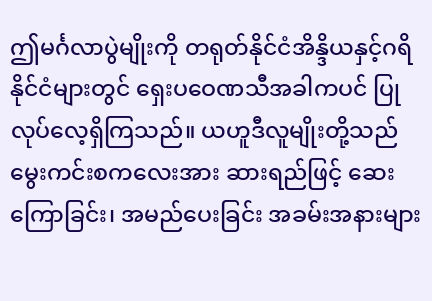ဤမင်္ဂလာပွဲမျိုးကို တရုတ်နိုင်ငံအိန္ဒိယနှင့်ဂရိနိုင်ငံများတွင် ရှေးပဝေဏသီအခါကပင် ပြုလုပ်လေ့ရှိကြသည်။ ယဟူဒီလူမျိုးတို့သည် မွေးကင်းစကလေးအား ဆားရည်ဖြင့် ဆေးကြောခြင်း၊ အမည်ပေးခြင်း အခမ်းအနားများ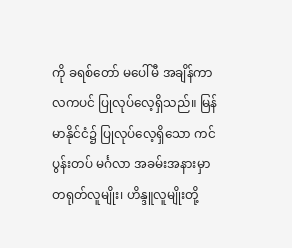ကို ခရစ်တော် မပေါ်မီ အချိန်ကာလကပင် ပြုလုပ်လေ့ရှိသည်။ မြန်မာနိုင်ငံ၌ ပြုလုပ်လေ့ရှိသော ကင်ပွန်းတပ် မင်္ဂလာ အခမ်းအနားမှာ တရုတ်လူမျိုး၊ ဟိန္ဒူလူမျိုးတို့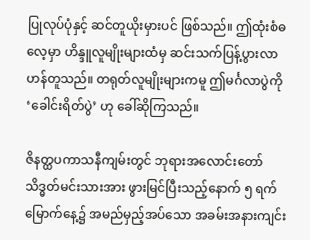ပြုလုပ်ပုံနှင့် ဆင်တူယိုးမှားပင် ဖြစ်သည်။ ဤထုံးစံဓလေ့မှာ ဟိန္ဒူလူမျိုးများထံမှ ဆင်းသက်ပြန့်ပွားလာဟန်တူသည်။ တရုတ်လူမျိုးများကမူ ဤမင်္ဂလာပွဲကို ‘ခေါင်းရိတ်ပွဲ’ ဟု ခေါ်ဆိုကြသည်။

ဇိနတ္ထပကာသနီကျမ်းတွင် ဘုရားအလောင်းတော် သိဒ္ဓတ်မင်းသားအား ဖွားမြင်ပြီးသည့်နောက် ၅ ရက်မြောက်နေ့၌ အမည်မှည့်အပ်သော အခမ်းအနားကျင်း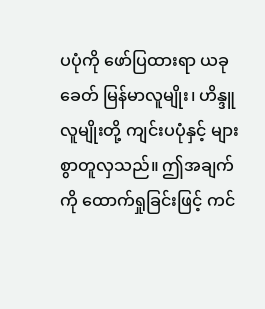ပပုံကို ဖော်ပြထားရာ ယခုခေတ် မြန်မာလူမျိုး၊ ဟိန္ဒူလူမျိုးတို့ ကျင်းပပုံနှင့် များစွာတူလှသည်။ ဤအချက်ကို ထောက်ရှုခြင်းဖြင့် ကင်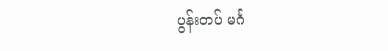ပွန်းတပ် မင်္ဂ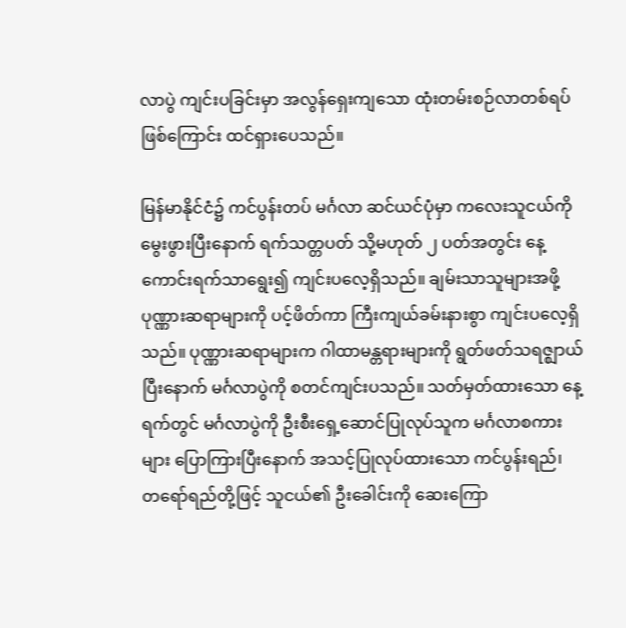လာပွဲ ကျင်းပခြင်းမှာ အလွန်ရှေးကျသော ထုံးတမ်းစဉ်လာတစ်ရပ် ဖြစ်ကြောင်း ထင်ရှားပေသည်။

မြန်မာနိုင်ငံ၌ ကင်ပွန်းတပ် မင်္ဂလာ ဆင်ယင်ပုံမှာ ကလေးသူငယ်ကို မွေးဖွားပြီးနောက် ရက်သတ္တပတ် သို့မဟုတ် ၂ ပတ်အတွင်း နေ့ကောင်းရက်သာရွေး၍ ကျင်းပလေ့ရှိသည်။ ချမ်းသာသူများအဖို့ ပုဏ္ဏားဆရာများကို ပင့်ဖိတ်ကာ ကြီးကျယ်ခမ်းနားစွာ ကျင်းပလေ့ရှိသည်။ ပုဏ္ဏားဆရာများက ဂါထာမန္တရားများကို ရွတ်ဖတ်သရဇ္ဈာယ်ပြီးနောက် မင်္ဂလာပွဲကို စတင်ကျင်းပသည်။ သတ်မှတ်ထားသော နေ့ရက်တွင် မင်္ဂလာပွဲကို ဦးစီးရှေ့ဆောင်ပြုလုပ်သူက မင်္ဂလာစကားများ ပြောကြားပြီးနောက် အသင့်ပြုလုပ်ထားသော ကင်ပွန်းရည်၊ တရော်ရည်တို့ဖြင့် သူငယ်၏ ဦးခေါင်းကို ဆေးကြော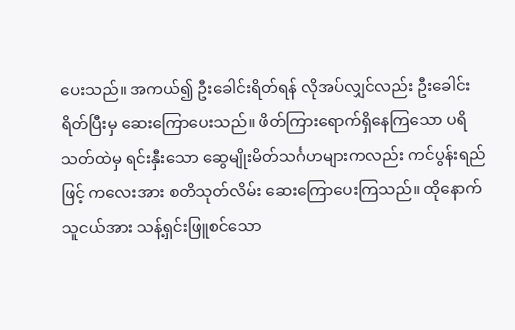ပေးသည်။ အကယ်၍ ဦးခေါင်းရိတ်ရန် လိုအပ်လျှင်လည်း ဦးခေါင်းရိတ်ပြီးမှ ဆေးကြောပေးသည်။ ဖိတ်ကြားရောက်ရှိနေကြသော ပရိသတ်ထဲမှ ရင်းနှီးသော ဆွေမျိုးမိတ်သင်္ဂဟများကလည်း ကင်ပွန်းရည်ဖြင့် ကလေးအား စတိသုတ်လိမ်း ဆေးကြောပေးကြသည်။ ထိုနောက် သူငယ်အား သန့်ရှင်းဖြူစင်သော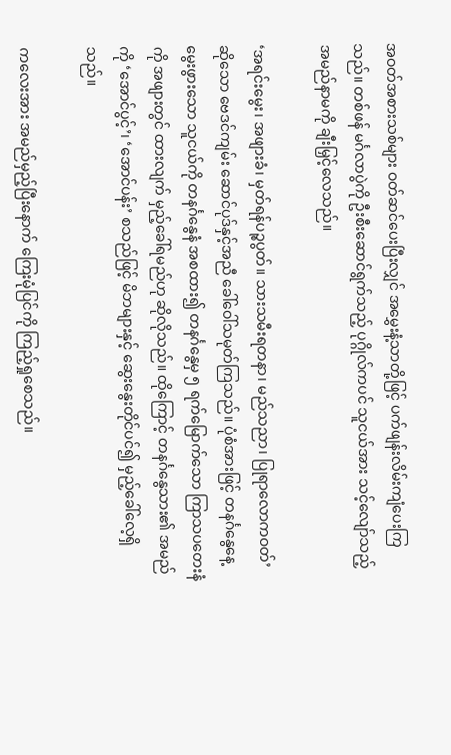အဝတ်အစားသစ်များ ဝတ်ဆင်ပေးပြီးလျှင် အမွှေးနံ့သာတို့ဖြင့် ပက်ဖျန်းလိမ်းကျံပေးကြသည်။ တစ်ဖန် မင်္ဂလာပွဲကို ဦးစီးဆောင်ရွက်သည့် ပုဂ္ဂိုလ်ကပင် သူငယ်အား သင့်လျော်သည့် အမည်နာမကို ချီးမြှင့်လေသည်။

‘အရင်းမွေး၊ အဖျားခံ၊ မှတ်ရန်ပဉ္စပွတ်။ သားသမီးရတနာ၊ မည်သညာ၊ ပြုရာလောကဝတ်’ ဆိုသော ဗေဒင်ကျမ်း ဆောင်ပုဒ်နှင့်အညီ ခေါ်ဝေါ်သမုတ်ကြသည်။ ပုံစံအားဖြင့် တနင်္ဂနွေနေ့ မွေးဖွားသော သူငယ်ကို တနင်္ဂနွေနံ အစထား၍ တနင်္ဂနွေမှ ၅ ရက်မြောက်သော ကြာသပတေးနံကို အဖျားတွင် ထားလျက် မှည့်ခေါ်ရမည်ဟု ဆိုလိုသည်။ ထိုကြောင့် တနင်္ဂနွေသား၏ အမည်ကို ‘အောင်ပွင့်’၊ ‘အောင်ပန်း’ စသည်ဖြင့် မိဘများနှင့် ဆွေးနွေးတိုင်ပင်၍ မှည့်ခေါ်လေ့ရှိသည်။

ကလေးအား အမည်မှည့်ပြီးနောက် ကြေးမုံပြင်ကို ကြည့်ရှုစေသည်။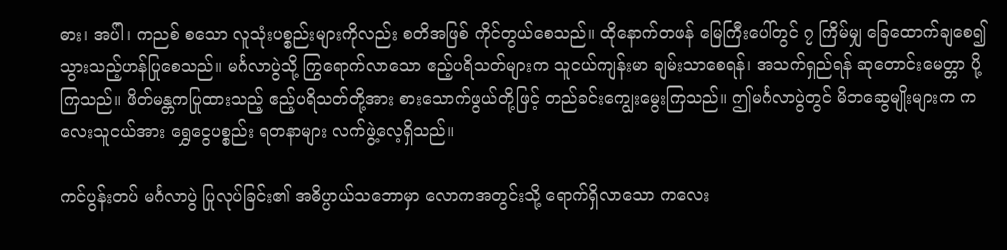ဓား၊ အပ်ါ၊ ကညစ် စသော လူသုံးပစ္စည်းများကိုလည်း စတိအဖြစ် ကိုင်တွယ်စေသည်။ ထိုနောက်တဖန် မြေကြီးပေါ်တွင် ၇ ကြိမ်မျှ ခြေထောက်ချစေ၍ သွားသည့်ဟန်ပြုစေသည်။ မင်္ဂလာပွဲသို့ ကြွရောက်လာသော ဧည့်ပရိသတ်များက သူငယ်ကျန်းမာ ချမ်းသာစေရန်၊ အသက်ရှည်ရန် ဆုတောင်းမေတ္တာ ပို့ကြသည်။ ဖိတ်မန္တကပြုထားသည့် ဧည့်ပရိသတ်တို့အား စားသောက်ဖွယ်တို့ဖြင့် တည်ခင်းကျွေးမွေးကြသည်။ ဤမင်္ဂလာပွဲတွင် မိဘဆွေမျိုးများက ကလေးသူငယ်အား ရွှေငွေပစ္စည်း ရတနာများ လက်ဖွဲ့လေ့ရှိသည်။

ကင်ပွန်းတပ် မင်္ဂလာပွဲ ပြုလုပ်ခြင်း၏ အဓိပ္ပာယ်သဘောမှာ လောကအတွင်းသို့ ရောက်ရှိလာသော ကလေး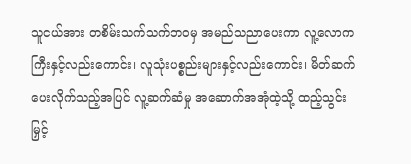သူငယ်အား တစိမ်းသက်သက်ဘဝမှ အမည်သညာပေးကာ လူ့လောကကြီးနှင့်လည်းကောင်း၊ လူသုံးပစ္စည်းများနှင့်လည်းကောင်း၊ မိတ်ဆက်ပေးလိုက်သည့်အပြင် လူ့ဆက်ဆံမှု အဆောက်အအုံထဲ့သို့ ထည့်သွင်းမြှင့်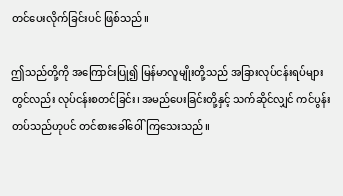တင်ပေးလိုက်ခြင်းပင် ဖြစ်သည်။

ဤသည်တို့ကို အကြောင်းပြု၍ မြန်မာလူမျိုးတို့သည် အခြားလုပ်ငန်းရပ်များတွင်လည်း လုပ်ငန်းစတင်ခြင်း၊ အမည်ပေးခြင်းတို့နှင့် သက်ဆိုင်လျှင် ကင်ပွန်းတပ်သည်ဟုပင် တင်စားခေါ်ဝေါ်ကြသေးသည်။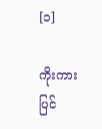[၁]

ကိုးကား ပြင်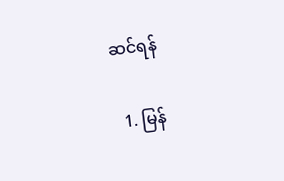ဆင်ရန်

  1. မြန်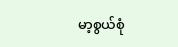မာ့စွယ်စုံ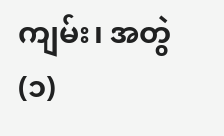ကျမ်း၊ အတွဲ(၁)